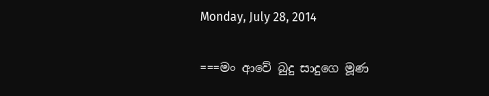Monday, July 28, 2014

===මං ආවේ බුදු සාදුගෙ මූණ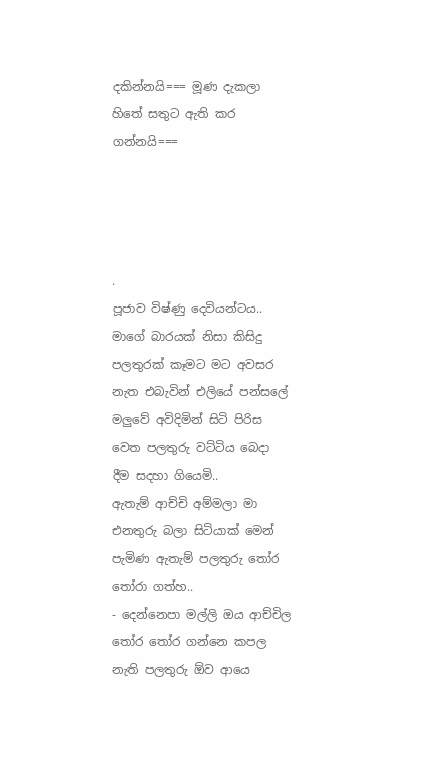දකින්නයි=== මූණ දැකලා හිතේ සතුට ඇති කර ගන්නයි===




.
පූජාව විෂ්ණු දෙවියන්ටය..
මාගේ බාරයක් නිසා කිසිදු පලතුරක් කෑමට මට අවසර නැත එබැවින් එලියේ පන්සලේ මලුවේ අවිදිමින් සිටි පිරිස වෙත පලතුරු වට්ටිය බෙදා දීම සදහා ගියෙමි..
ඇතැම් ආච්චි අම්මලා මා එනතුරු බලා සිටියාක් මෙන් පැමිණ ඇතැම් පලතුරු තෝර තෝරා ගත්හ..
- දෙන්නෙපා මල්ලි ඔය ආච්චිල තෝර තෝර ගන්නෙ කපල නැති පලතුරු ඕව ආයෙ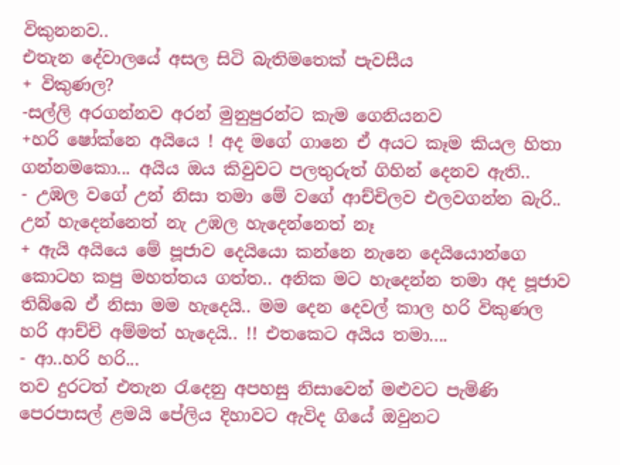විකුනනව..
එතැන දේවාලයේ අසල සිටි බැතිමතෙක් පැවසීය
+ විකුණල?
-සල්ලි අරගන්නව අරන් මුනුපුරන්ට කැම ගෙනියනව
+හරි ෂෝක්නෙ අයියෙ ! අද මගේ ගානෙ ඒ අයට කෑම කියල හිතා ගන්නමකො... අයිය ඔය කිවුවට පලතුරුත් ගිහින් දෙනව ඇති..
- උඹල වගේ උන් නිසා තමා මේ වගේ ආච්චිලව එලවගන්න බැරි.. උන් හැදෙන්නෙත් නැ උඹල හැදෙන්නෙත් නෑ
+ ඇයි අයියෙ මේ පූජාව දෙයියො කන්නෙ නැනෙ දෙයියොන්ගෙ කොටහ කපු මහත්තය ගත්ත.. අනික මට හැදෙන්න තමා අද පූජාව තිබ්බෙ ඒ නිසා මම හැදෙයි.. මම දෙන දෙවල් කාල හරි විකුණල හරි ආච්චි අම්මත් හැදෙයි.. !! එතකෙට අයිය තමා....
- ආ..හරි හරි...
තව දුරටත් එතැන රැදෙනු අපහසු නිසාවෙන් මළුවට පැමිණි පෙරපාසල් ළමයි පේලිය දිහාවට ඇවිද ගියේ ඔවුනට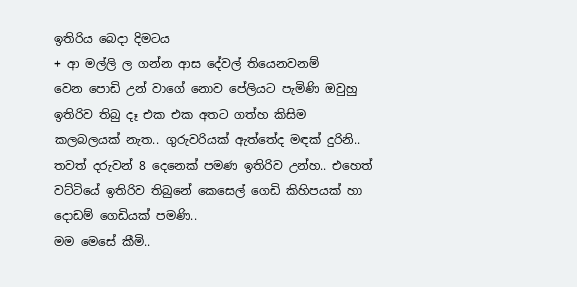ඉතිරිය බෙදා දිමටය
+ ආ මල්ලි ල ගන්න ආස දේවල් තියෙනවනම්
වෙන පොඩි උන් වාගේ නොව පේලියට පැමිණි ඔවුහු ඉතිරිව තිබු දෑ එක එක අතට ගත්හ කිසිම කලබලයක් නැත.. ගුරුවරියක් ඇත්තේද මඳක් දුරිනි..
තවත් දරුවන් 8 දෙනෙක් පමණ ඉතිරිව උන්හ.. එහෙත් වට්ටියේ ඉතිරිව තිබුනේ කෙසෙල් ගෙඩි කිහිපයක් හා දොඩම් ගෙඩියක් පමණි..
මම මෙසේ කීමි..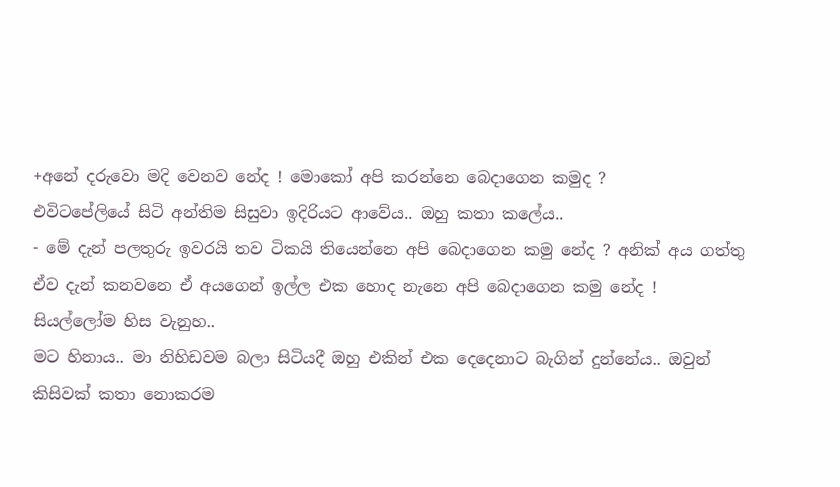+අ‍නේ දරුවො මදි වෙනව නේද ! මොකෝ අපි කරන්නෙ බෙදාගෙන කමුද ?
එවිටපේලියේ සිටි අන්තිම සිසුවා ඉදිරියට ආවේය.. ඔහු කතා කලේය..
- මේ දැන් පලතුරු ඉවරයි තව ටිකයි තියෙන්නෙ අපි බෙදාගෙන කමු නේද ? අනික් අය ගත්තු ඒව දැන් කනවනෙ ඒ අයගෙන් ඉල්ල එක හොද නැනෙ අපි බෙදාගෙන කමු නේද !
සියල්ලෝම හිස වැනුහ..
මට හිනාය.. මා නිහිඩවම බලා සිටියදී ඔහු එකින් එක දෙදෙනාට බැගින් දුන්නේය.. ඔවුන් කිසිවක් කතා නොකරම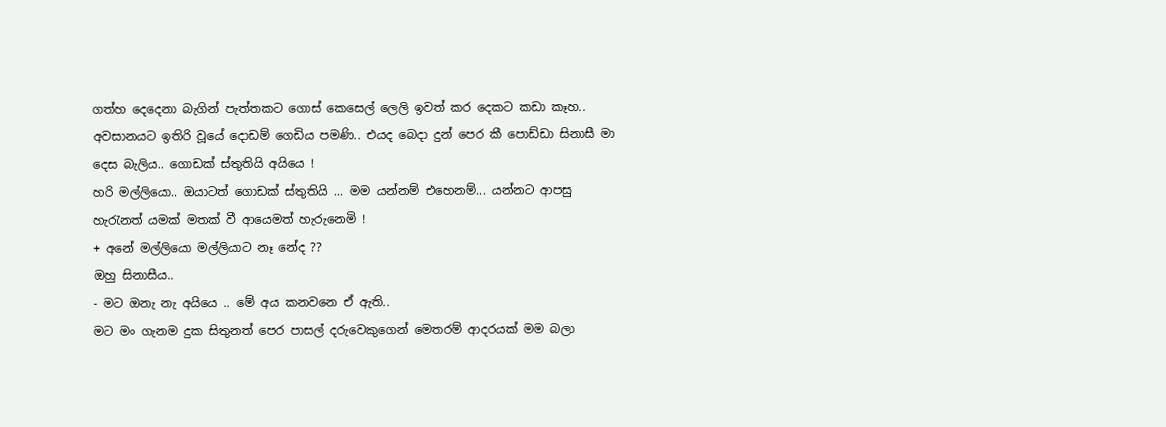ගත්හ දෙදෙනා බැගින් පැත්තකට ගොස් කෙසෙල් ලෙලි ඉවත් කර දෙකට කඩා කෑහ..
අවසානයට ඉතිරි වූයේ දොඩම් ගෙඩිය පමණි.. එයද බෙදා දුන් පෙර කී පොඩ්ඩා සිනාසී මා දෙස බැලිය.. ගොඩක් ස්තුතියි අයියෙ !
හරි මල්ලියො.. ඔයාටත් ගොඩක් ස්තුතියි ... මම යන්නම් එහෙනම්... යන්නට ආපසු හැරැනත් යමක් මතක් වී ආයෙමත් හැරුනෙමි !
+ අනේ මල්ලියො මල්ලියාට නෑ නේද ??
ඔහු සිනාසීය..
- මට ඔනැ නැ අයියෙ .. මේ අය කනවනෙ ඒ ඇති..
මට මං ගැනම දුක සිතුනත් පෙර පාසල් දරුවෙකුගෙන් මෙතරම් ආදරයක් මම බලා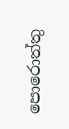පොරොත්තු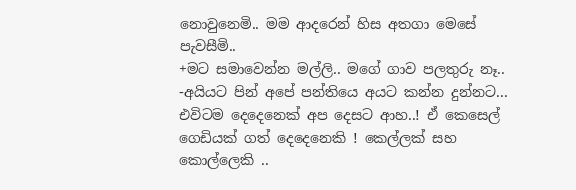නොවුනෙමි.. මම ආදරෙන් හිස අතගා මෙසේ පැවසීමි..
+මට සමාවෙන්න මල්ලි.. මගේ ගාව පලතුරු නෑ..
-අයියට පින් අපේ පන්තියෙ අයට කන්න දුන්නට...
එවිටම දෙදෙනෙක් අප දෙසට ආහ..! ඒ කෙසෙල් ගෙඩියක් ගත් දෙදෙනෙකි ! කෙල්ලක් සහ කොල්ලෙකි ..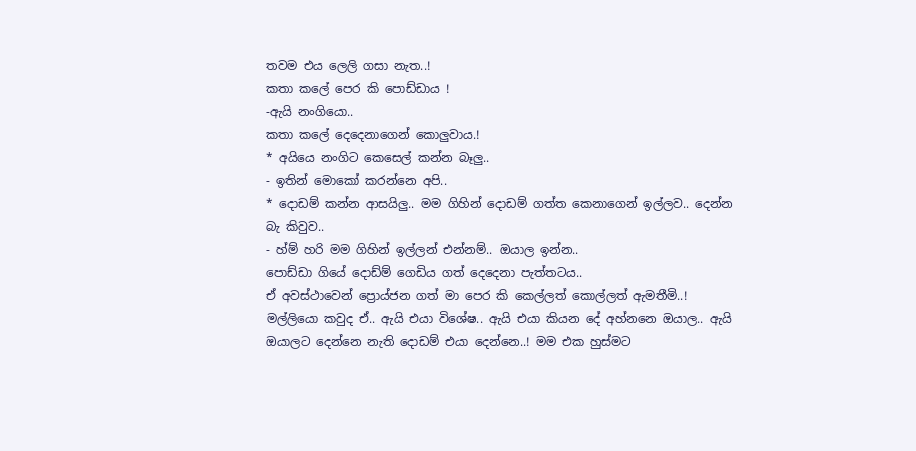තවම එය ලෙලි ගසා නැත..!
කතා කලේ පෙර කි පොඩ්ඩාය !
-ඇයි නංගියො..
කතා කලේ දෙදෙනාගෙන් කොලුවාය.!
* අයියෙ නංගිට කෙසෙල් කන්න බෑලු..
- ඉතින් මොකෝ කරන්නෙ අපි..
* දොඩම් කන්න ආසයිලු.. මම ගිහින් දොඩම් ගත්ත කෙනාගෙන් ඉල්ලව.. දෙන්න බැ කිවුව..
- හ්ම් හරි මම ගිහින් ඉල්ලන් එන්නම්.. ඔයාල ඉන්න..
පොඩ්ඩා ගියේ දොඩ්ම් ගෙඩිය ගත් දෙදෙනා පැත්තටය..
ඒ අවස්ථාවෙන් ප්‍ර‍ොය්ජන ගත් මා පෙර කි කෙල්ලත් කොල්ලත් ඇමතීමි..!
මල්ලියො කවුද ඒ.. ඇයි එයා විශේෂ.. ඇයි එයා කියන දේ අහ්නනෙ ඔයාල.. ඇයි ඔයාලට දෙන්නෙ නැති දොඩම් එයා දෙන්නෙ..! මම එක හුස්මට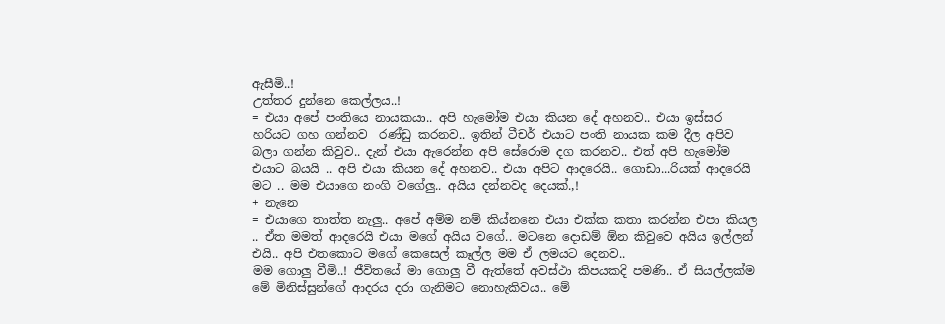ඇසීමි..!
උත්තර දුන්නෙ කෙල්ලය..!
= එයා අපේ පංතියෙ නායකයා.. අපි හැමෝම එයා කියන දේ අහනව.. එයා ඉස්සර හරියට ගහ ගන්නව  රණ්ඩු කරනව.. ඉතින් ටීචර් එයාට පංති නායක කම දීල අපිව බලා ගන්න කිවුව.. දැන් එයා ඇරෙන්න අපි සේරොම දග කරනව.. එත් අපි හැමෝම එයාට බයයි .. අපි එයා කියන දේ අහනව.. එයා අපිට ආදරෙයි.. ගොඩා...රියක් ආදරෙයි මට .. මම එයාගෙ නංගි වගේලු.. අයිය දන්නවද දෙයක්.,!
+ නැනෙ
= එයාගෙ තාත්ත නැලු.. අපේ අම්ම නම් කිය්නනෙ එයා එක්ක කතා කරන්න එපා කියල .. ඒත මමත් ආදරෙයි එයා මගේ අයිය වගේ.. මට‍නෙ දොඩම් ඕන කිවුවෙ අයිය ඉල්ලන් එයි.. අපි එතකොට මගේ කෙසෙල් කෑල්ල මම ඒ ලමයට දෙනව..
මම ගොලු වීමි..! ජීවිතයේ මා ගොලු වී ඇත්තේ අවස්ථා කිපයකදි පමණි.. ඒ සියල්ලක්ම මේ මිනිස්සුන්ගේ ආදරය දරා ගැනිමට නොහැකිවය.. මේ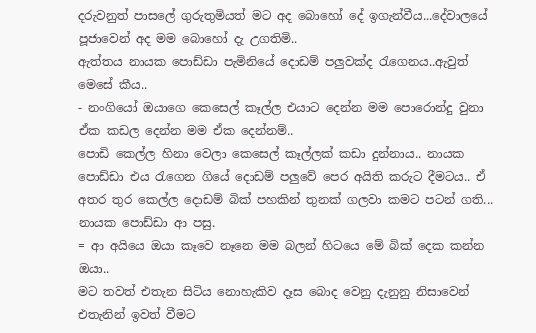දරුවනුත් පාසලේ ගුරුතුමියත් මට අද බොහෝ දේ ඉගැන්වීය...දේවාලයේ පූජාවෙන් අද මම බොහෝ දැ උගතිමි..
ඇත්තය ‍නායක පොඩ්ඩා පැමිනියේ දොඩම් පලුවක්ද රැගෙනය..ඇවුත් මෙසේ කීය..
- නංගියෝ ඔයාගෙ කෙසෙල් කෑල්ල එයාට දෙන්න මම පොරොන්දු වුනා ඒක කඩල දෙන්න මම ඒක දෙන්නම්..
පොඩි කෙල්ල හිනා වෙලා කෙසෙල් කෑල්ලක් කඩා දුන්නාය.. නායක පොඩ්ඩා එය රැගෙන ගියේ දොඩම් පලුවේ පෙර අයිති කරුට දීමටය.. ඒ අතර තුර කෙල්ල දොඩම් බික් පහකින් තුනක් ගලවා කමට පටන් ගති...
නායක පොඩ්ඩා ආ පසු.
= ආ අයියෙ ඔයා කෑවෙ නෑනෙ මම බලන් හිටයෙ මේ බික් දෙක කන්න ඔයා..
මට තවත් එ‍තැන සිටිය නොහැකිව දෑස බොද වෙනු දැනුනු නිසාවෙන් එතැනින් ඉවත් වීමට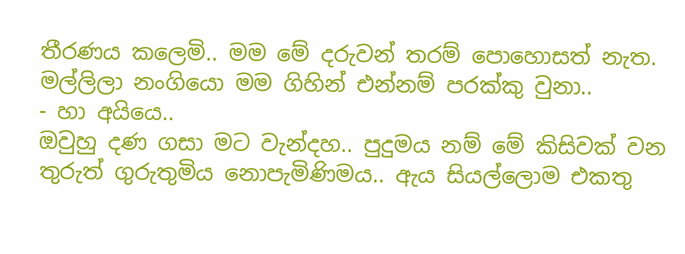තීරණය කලෙමි.. මම මේ දරුවන් තරම් පොහොසත් නැත.
මල්ලිලා නංගියො මම ගිහින් එන්නම් පරක්කු වුනා..
- හා අයියෙ..
ඔවුහු දණ ගසා මට වැන්දහ.. පුදුමය නම් මේ කිසිවක් වන තුරුත් ගුරුතුමිය නොපැමිණිමය.. ඇය සියල්ලොම එකතු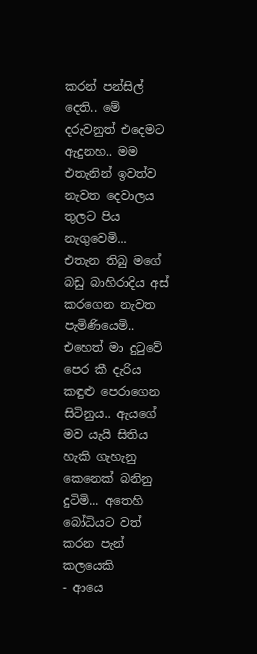කරන් පන්සිල් දෙති.. මේ දරුවනුත් එදෙමට ඇදුනහ.. මම එතැනින් ඉවත්ව නැවත දෙවාලය තුලට පිය නැගුවෙමි...
එතැන තිබු ම‍ගේ බඩු බාහිරාදිය අස් කරගෙන නැවත පැමිණියෙමි..
එහෙත් මා දුටුවේ පෙර කී දැරිය කඳුළු පෙරාගෙන සිටිනුය.. ඇයගේ මව යැයි සිතිය හැකි ගැහැනු කෙනෙක් බනිනු දුටිමි... අතෙහි බෝධියට වත් කරන පැන් කලයෙකි
- ආයෙ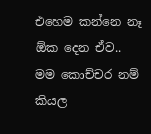එහෙම කන්නෙ නෑ ඕක දෙන ඒව.. මම කොච්චර නම් කියල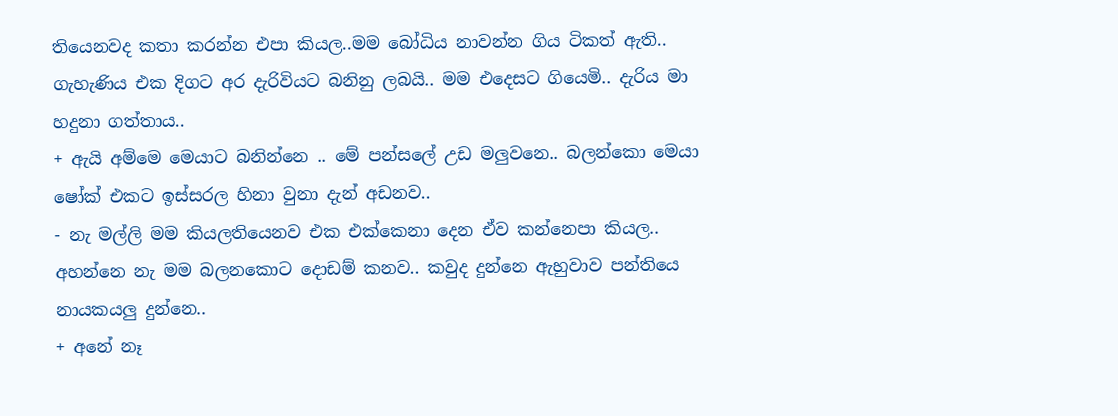තියෙනවද කතා කරන්න එපා කියල..මම බෝධිය නාවන්න ගිය ටිකත් ඇති..
ගැහැණිය එක දිගට අර දැරිවියට බනිනු ලබයි.. මම එදෙසට ගියෙමි.. දැරිය මා හදුනා ගත්තාය..
+ ඇයි අම්මෙ මෙයාට බනින්නෙ .. මේ පන්සලේ උඩ මලුවනෙ.. බලන්කො මෙයා ෂෝක් එකට ඉස්සරල හිනා වුනා දැන් අඩනව..
- නැ මල්ලි මම කියලතියෙනව එක එක්කෙනා දෙන ඒව කන්නෙපා කියල.. අහන්නෙ නැ මම බලනකොට දොඩම් කනව.. කවුද දුන්නෙ ඇහුවාව පන්තියෙ නායකයලු දුන්නෙ..
+ අනේ නෑ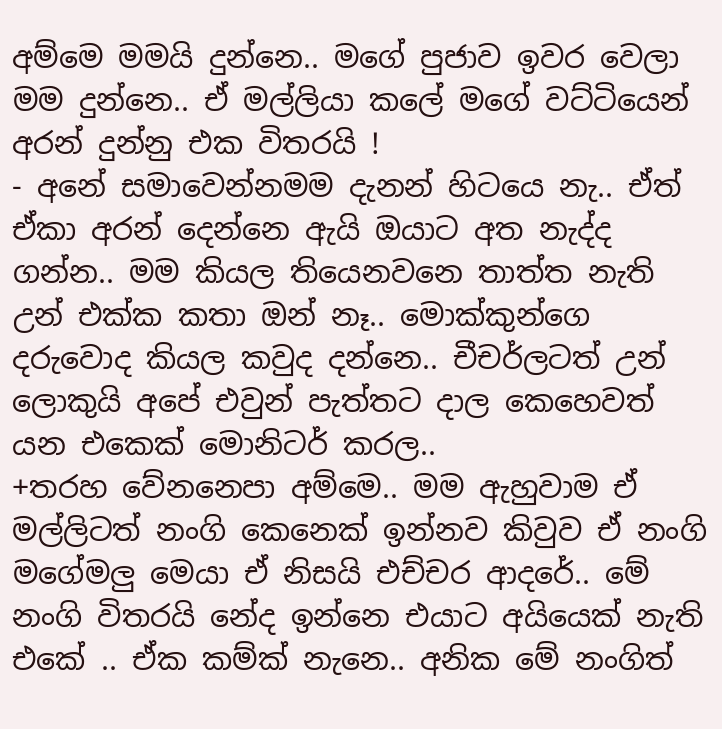අම්මෙ මමයි දුන්නෙ.. මගේ පුජාව ඉවර වෙලා මම දුන්නෙ.. ඒ මල්ලියා කලේ මගේ වට්ටියෙන් අරන් දුන්නු එක විතරයි !
- අනේ සමාවෙන්නමම දැනන් හිටයෙ නැ.. ඒත් ඒකා අරන් දෙන්නෙ ඇයි ඔයාට අත නැද්ද ගන්න.. මම කියල තියෙනවනෙ තාත්ත නැති උන් එක්ක කතා ඔන් නෑ.. මොක්කුන්ගෙ දරු‍වොද කියල කවුද දන්නෙ.. චීචර්ලටත් උන් ලොකුයි අපේ එවුන් පැත්තට දාල කෙහෙවත් යන එකෙක් මොනිටර් කරල..
+තරහ වේනනෙපා අම්මෙ.. මම ඇහුවාම ඒ මල්ලිටත් නංගි කෙනෙක් ඉන්නව කිවුව ඒ නංගි මගේමලු මෙයා ඒ නිසයි එච්චර ආදරේ.. මේ නංගි විතරයි ‍නේද ඉන්නෙ එයාට අයියෙක් නැති එකේ .. ඒක කම්ක් නැනෙ.. අනික මේ නංගිත්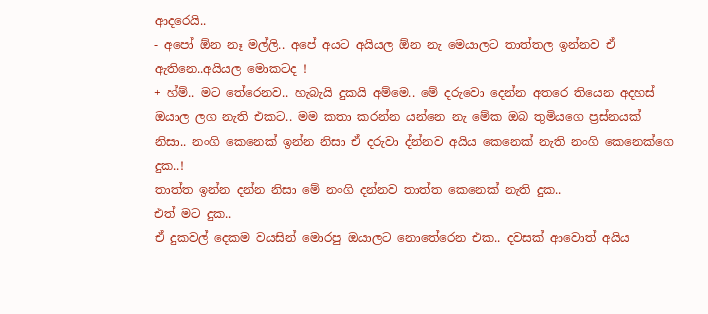ආදරෙයි‍..
- අපෝ ඕන නෑ මල්ලි.. අපේ අයට අයියල ඕන නැ මෙයාලට තාත්තල ඉන්නව ඒ ඇතිනෙ..අයියල මොකටද !
+ හ්ම්.. මට තේරෙනව.. හැබැයි දුකයි අම්මෙ.. මේ දරුවො දෙන්න අතරෙ තියෙන අදහස් ඔයාල ලග නැති එකට.. මම කතා කරන්න යන්නෙ නැ මේක ඔබ තුමියගෙ ප්‍රස්නයක් නිසා.. නංගි කෙනෙක් ඉන්න නිසා ඒ දරුවා ද්න්නව අයිය කෙනෙක් නැති නංගි කෙනෙක්ගෙ දුක..!
තාත්ත ඉන්න දන්න නිසා මේ නංගි දන්නව තාත්ත කෙනෙක් නැති දුක..
එත් මට දුක..
ඒ දුකවල් දෙකම වයසින් මොරපු ඔයාලට නොතේරෙන එක.. දවසක් ආවොත් අයිය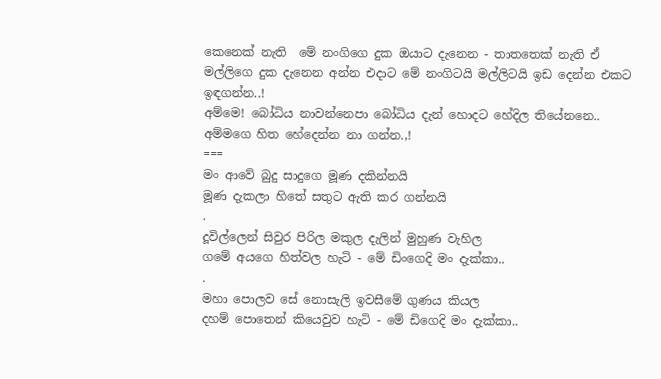කෙනෙක් නැති  මේ නංගිගෙ දුක ඔයාට දැනෙන - තාතතෙක් නැති ඒ මල්ලිගෙ දුක දැනෙන අන්න එදාට මේ නංගිටයි මල්ලිටයි ඉඩ දෙන්න එකට ඉඳගන්න..!
අම්මෙ! බෝධිය නාවන්නෙපා බෝධිය දැන් හොදට හේදිල තියේනනෙ.. අම්මගෙ හිත හේදෙන්න නා ගන්න.,!
===
මං ආවේ බුදු සාදුගෙ මූණ දකින්නයි
මූණ දැකලා හිතේ සතුට ඇති කර ගන්නයි
.
දූවිල්ලෙන් සිවුර පිරිල මකුල දැලින් මුහුණ වැහිල
ගමේ අයගෙ හිත්වල හැටි - මේ ඩිංගෙදි මං දැක්කා..
.
මහා පොලව සේ නොසැලි ඉවසීමේ ගුණය කියල
දහම් පොතෙන් කියෙවුව හැටි - මේ ඩිගෙදි මං දැක්කා..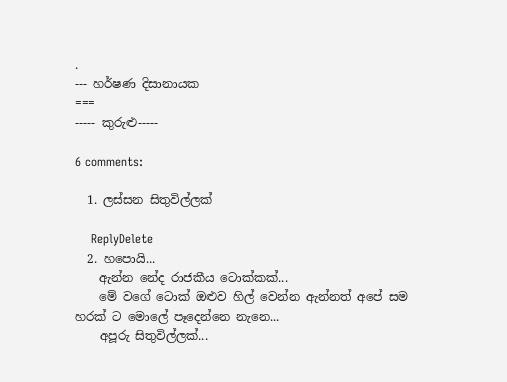.
--- හර්ෂණ දිසානායක
===
----- කුරුළු-----

6 comments:

  1. ලස්සන සිතුවිල්ලක්

    ReplyDelete
  2. හපොයි...
    ඇන්න නේද රාජකීය ටොක්කක්...
    මේ වගේ ටොක් ඔළුව හිල් වෙන්න ඇන්නත් අපේ සම හරක් ට මොලේ පෑදෙන්නෙ නැනෙ...
    අපූරු සිතුවිල්ලක්...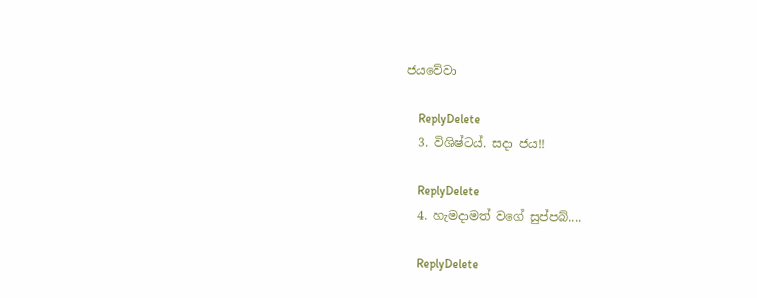ජයවේවා

    ReplyDelete
  3. විශිෂ්ටය්. සදා ජය!!

    ReplyDelete
  4. හැමදාමත් වගේ සුප්පබ්....

    ReplyDelete